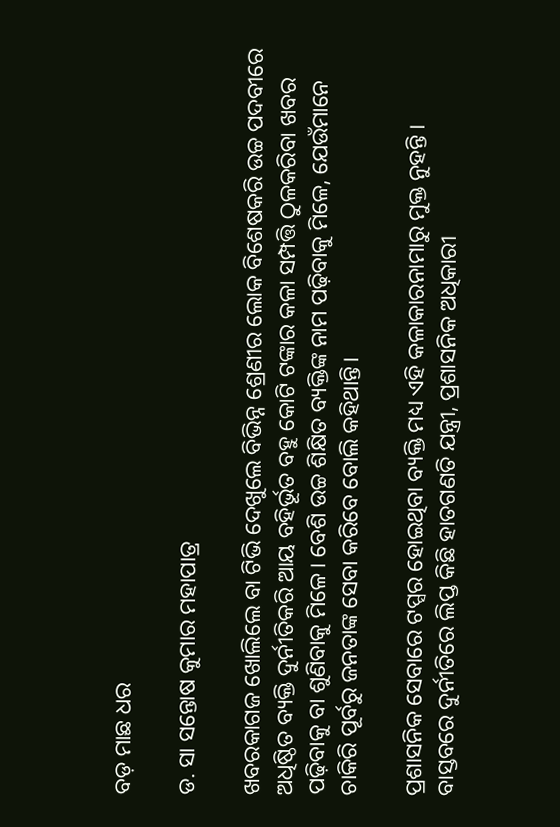ବଡ଼ ମାଛ ଧର

ଡ. ସା ସନ୍ତୋଷ କୁମାର ମହାପାତ୍ର

ଖବରକାଗଜ ଖୋଲିଲେ ବା ଟିଭି ଦେଖୁଲେ ବିଭିନ୍ନ ଶ୍ରେଣୀର ଲୋକ ବିଶେଷକରି ଉଚ୍ଚ ପଦବୀରେ ଅଧିଷ୍ଠିତ ବ୍ୟକ୍ତି ଦୁର୍ନୀତିକରି ଆୟ ବହିର୍ଭୂତ ବହୁ କୋଟି ଟଙ୍କାର କଳା ସମ୍ପତ୍ତି ଠୁଳକରିବା ଖବର ପଢ଼ିବାକୁ ବା ଶୁଣିବାକୁ ମିଳେ। ବେଶି ଉଚ୍ଚ ଶିକ୍ଷିତ ବ୍ୟକ୍ତିଙ୍କ ନାମ ପଢ଼ିବାକୁ ମିଳେ, ଯେଉଁମାନେ ଚାକିରି ପୂର୍ବରୁ ଜନତାଙ୍କ ସେବା କରିବେ ବୋଲି କହିଥାନ୍ତି।

ପ୍ରଶାସନିକ ସେବାରେ ଟପ୍ସର ହୋଇଥିବା ବ୍ୟକ୍ତି ମଧ୍ୟ ଏହି କଳାକାରନାମାରୁ ମୁକ୍ତ ନୁହନ୍ତି । ବାସ୍ତବରେ ଦୁର୍ନୀତିରେ ଲିପ୍ତ କିଛି ହାତଗଣତି ଯନ୍ତ୍ରୀ, ପ୍ରଶାସନିକ ଅଧିକାରୀ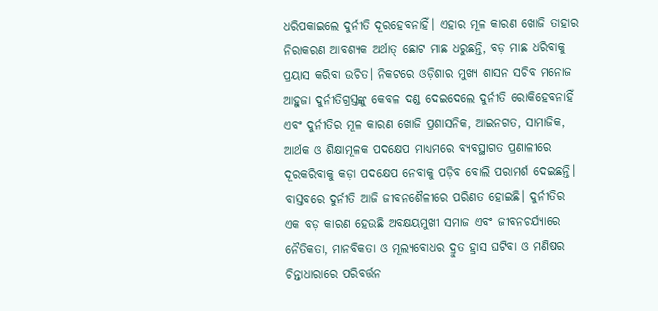ଧରିପକାଇଲେ ଦୁର୍ନୀତି ଦୂରହେବନାହିଁ। ଏହାର ମୂଳ କାରଣ ଖୋଜି ତାହାର ନିରାକରଣ ଆବଶ୍ୟକ ଅର୍ଥାତ୍ ଛୋଟ ମାଛ ଧରୁଛନ୍ତି, ବଡ଼ ମାଛ ଧରିବାକୁ ପ୍ରୟାସ କରିବା ଉଚିତ। ନିକଟରେ ଓଡ଼ିଶାର ମୁଖ୍ୟ ଶାସନ ସଚିବ ମନୋଜ ଆହୁଜା ଦୁର୍ନୀତିଗ୍ରସ୍ତଙ୍କୁ କେବଳ ଦଣ୍ଡ ଦେଇଦେଲେ ଦୁର୍ନୀତି ରୋକିହେବନାହିଁ ଏବଂ ଦୁର୍ନୀତିର ମୂଳ କାରଣ ଖୋଜି ପ୍ରଶାସନିକ, ଆଇନଗତ, ସାମାଜିକ, ଆର୍ଥକ ଓ ଶିକ୍ଷାମୂଳକ ପଦକ୍ଷେପ ମାଧ୍ଯମରେ ବ୍ୟବସ୍ଥାଗତ ପ୍ରଣାଳୀରେ ଦୂରକରିବାକୁ କଡ଼ା ପଦକ୍ଷେପ ନେବାକୁ ପଡ଼ିବ ବୋଲି ପରାମର୍ଶ ଦେଇଛନ୍ତି। ବାସ୍ତବରେ ଦୁର୍ନୀତି ଆଜି ଜୀବନଶୈଳୀରେ ପରିଣତ ହୋଇଛି। ଦୁର୍ନୀତିର ଏକ ବଡ଼ କାରଣ ହେଉଛି ଅବକ୍ଷୟମୁଖୀ ସମାଜ ଏବଂ ଜୀବନଚର୍ଯ୍ୟାରେ ନୈତିକତା, ମାନବିକତା ଓ ମୂଲ୍ୟବୋଧର ଦ୍ରୁତ ହ୍ରାସ ଘଟିବା ଓ ମଣିଷର ଚିନ୍ତାଧାରାରେ ପରିବର୍ତ୍ତନ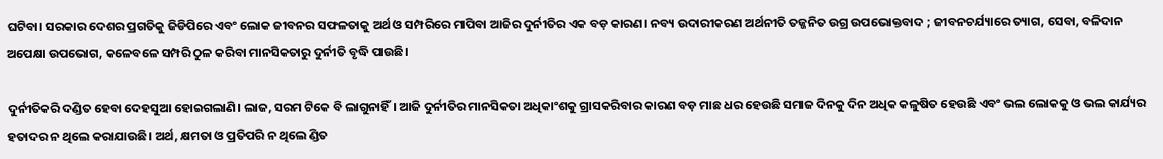ଘଟିବା। ସରକାର ଦେଶର ପ୍ରଗତିକୁ ଜିଡିପିରେ ଏବଂ ଲୋକ ଜୀବନର ସଫଳତାକୁ ଅର୍ଥ ଓ ସମ୍ପରିରେ ମାପିବା ଆଜିର ଦୁର୍ନୀତିର ଏକ ବଡ଼ କାରଣ। ନବ୍ୟ ଉଦାରୀକରଣ ଅର୍ଥନୀତି ତଜ୍ଜନିତ ଉଗ୍ର ଉପଭୋକ୍ତବାଦ ; ଜୀବନଚର୍ଯ୍ୟାରେ ତ୍ୟାଗ, ସେବା, ବଳିଦାନ ଅପେକ୍ଷା ଉପଭୋଗ, କଳେବଳେ ସମ୍ପରି ଠୁଳ କରିବା ମାନସିକତାରୁ ଦୁର୍ନୀତି ବୃଦ୍ଧି ପାଉଛି।

ଦୁର୍ନୀତିକରି ଦଣ୍ଡିତ ହେବା ଦେହସୁଆ ହୋଇଗଲାଣି। ଲାଜ, ସରମ ଟିକେ ବି ଲାଗୁନାହିଁ। ଆଜି ଦୁର୍ନୀତିର ମାନସିକତା ଅଧିକାଂଶକୁ ଗ୍ରାସକରିବାର କାରଣ ବଡ଼ ମାଛ ଧର ହେଉଛି ସମାଜ ଦିନକୁ ଦିନ ଅଧିକ କଳୁଷିତ ହେଉଛି ଏବଂ ଭଲ ଲୋକକୁ ଓ ଭଲ କାର୍ଯ୍ୟର ହତାଦର ନ ଥିଲେ କରାଯାଉଛି। ଅର୍ଥ, କ୍ଷମତା ଓ ପ୍ରତିପରି ନ ଥିଲେ ଣ୍ଡିତ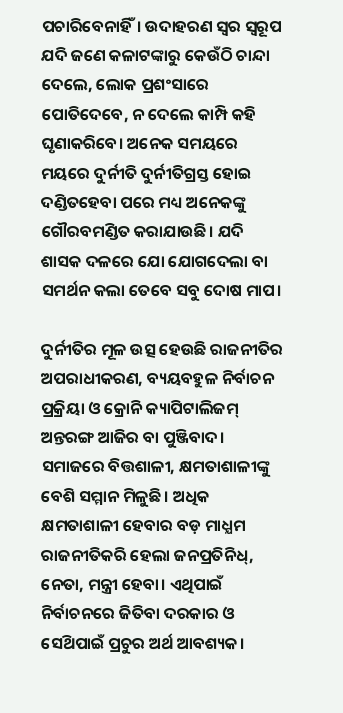ପଚାରିବେନାହିଁ। ଉଦାହରଣ ସ୍ୱର ସ୍ବରୂପ ଯଦି ଜଣେ କଳାଟଙ୍କାରୁ କେଉଁଠି ଚାନ୍ଦା ଦେଲେ, ଲୋକ ପ୍ରଶଂସାରେ ପୋତିଦେବେ, ନ ଦେଲେ କାମ୍ପି କହି ଘୃଣାକରିବେ। ଅନେକ ସମୟରେ ମୟରେ ଦୁର୍ନୀତି ଦୁର୍ନୀତିଗ୍ରସ୍ତ ହୋଇ ଦଣ୍ଡିତହେବା ପରେ ମଧ୍ୟ ଅନେକଙ୍କୁ ଗୌରବମଣ୍ଡିତ କରାଯାଉଛି। ଯଦି ଶାସକ ଦଳରେ ଯୋ ଯୋଗଦେଲା ବା ସମର୍ଥନ କଲା ତେବେ ସବୁ ଦୋଷ ମାପ।

ଦୁର୍ନୀତିର ମୂଳ ଉତ୍ସ ହେଉଛି ରାଜନୀତିର ଅପରାଧୀକରଣ, ବ୍ୟୟବହୁଳ ନିର୍ବାଚନ ପ୍ରକ୍ରିୟା ଓ କ୍ରୋନି କ୍ୟାପିଟାଲିଜମ୍ ଅନ୍ତରଙ୍ଗ ଆଜିର ବା ପୁଞ୍ଜିବାଦ। ସମାଜରେ ବିତ୍ତଶାଳୀ, କ୍ଷମତାଶାଳୀଙ୍କୁ ବେଶି ସମ୍ମାନ ମିଳୁଛି। ଅଧିକ କ୍ଷମତାଶାଳୀ ହେବାର ବଡ଼ ମାଧ୍ଯମ ରାଜନୀତିକରି ହେଲା ଜନପ୍ରତିନିଧ୍, ନେତା, ମନ୍ତ୍ରୀ ହେବା। ଏଥିପାଇଁ ନିର୍ବାଚନରେ ଜିତିବା ଦରକାର ଓ ସେଥ‌ିପାଇଁ ପ୍ରଚୁର ଅର୍ଥ ଆବଶ୍ୟକ।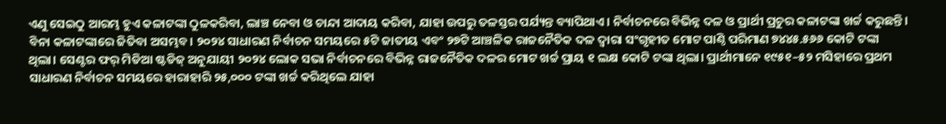ଏଣୁ ସେଇଠୁ ଆରମ୍ଭ ହୁଏ କଳାଟଙ୍କା ଠୁଳକରିବା, ଲାଞ୍ଚ ନେବା ଓ ଚାନ୍ଦା ଆଦାୟ କରିବା, ଯାହା ଉପରୁ ତଳସ୍ତର ପର୍ଯ୍ୟନ୍ତ ବ୍ୟାପିଥାଏ। ନିର୍ବାଚନରେ ବିଭିନ୍ନ ଦଳ ଓ ପ୍ରାର୍ଥୀ ପ୍ରଚୁର କଳାଟଙ୍କା ଖର୍ଚ୍ଚ କରୁଛନ୍ତି। ବିନା କଳାଟଙ୍କାରେ ଜିତିବା ଅସମ୍ଭବ। ୨୦୨୪ ସାଧାରଣ ନିର୍ବାଚନ ସମୟରେ ୫ଟି ଜାତୀୟ ଏବଂ ୨୭ଟି ଆଞ୍ଚଳିକ ରାଜନୈତିକ ଦଳ ଦ୍ବାରା ସଂଗୃହୀତ ମୋଟ ପାଣ୍ଠି ପରିମାଣ ୭୪୪୫.୫୬୬ କୋଟି ଟଙ୍କା ଥିଲା। ସେଣ୍ଟର ଫର୍ ମିଡିଆ ଷ୍ଟଡିଜ୍ ଅନୁଯାୟୀ ୨୦୨୪ ଲୋକ ସଭା ନିର୍ବାଚନରେ ବିଭିନ୍ନ ରାଜନୈତିକ ଦଳର ମୋଟ ଖର୍ଚ୍ଚ ପ୍ରାୟ ୧ ଲକ୍ଷ କୋଟି ଟଙ୍କା ଥିଲା। ପ୍ରାର୍ଥୀମାନେ ୧୯୫୧–୫୨ ମସିହାରେ ପ୍ରଥମ ସାଧାରଣ ନିର୍ବାଚନ ସମୟରେ ହାରାହାରି ୨୫,୦୦୦ ଟଙ୍କା ଖର୍ଚ୍ଚ କରିଥିଲେ ଯାହା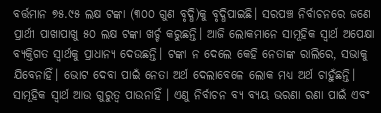ବର୍ତ୍ତମାନ ୭୫.୯୫ ଲକ୍ଷ ଟଙ୍କା (୩୦୦ ଗୁଣ ବୃଦ୍ଧି)କୁ ବୃଦ୍ଧିପାଇଛି। ସରପଞ୍ଚ ନିର୍ବାଚନରେ ଜଣେ ପ୍ରାର୍ଥୀ ପାଖାପାଖୁ ୫୦ ଲକ୍ଷ ଟଙ୍କା ଖର୍ଚ୍ଚ କରୁଛନ୍ତି। ଆଜି ଲୋକମାନେ ସାମୂହିକ ସ୍ୱାର୍ଥ ଅପେକ୍ଷା ବ୍ୟକ୍ତିଗତ ସ୍ବାର୍ଥକୁ ପ୍ରାଧାନ୍ୟ ଦେଉଛନ୍ତି। ଟଙ୍କା ନ ଦେଲେ କେହି ନେତାଙ୍କ ରାଲିରେ, ସଭାକୁ ଯିବେନାହିଁ। ଭୋଟ ଦେବା ପାଇଁ ନେତା ଅର୍ଥ ଦେଲାବେଳେ ଲୋକ ମଧ୍ୟ ଅର୍ଥ ଚାହୁଁଛନ୍ତି। ସାମୂହିକ ସ୍ବାର୍ଥ ଆଉ ଗୁରୁତ୍ବ ପାଉନାହିଁ । ଏଣୁ ନିର୍ବାଚନ ବ୍ୟ ବ୍ୟୟ ଭରଣା ରଣା ପାଇଁ ଏବଂ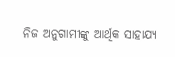ନିଜ ଅନୁଗାମୀଙ୍କୁ ଆର୍ଥିକ ସାହାଯ୍ୟ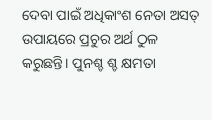ଦେବା ପାଇଁ ଅଧିକାଂଶ ନେତା ଅସତ୍ ଉପାୟରେ ପ୍ରଚୁର ଅର୍ଥ ଠୁଳ କରୁଛନ୍ତି। ପୁନଶ୍ଚ ଶ୍ଚ କ୍ଷମତା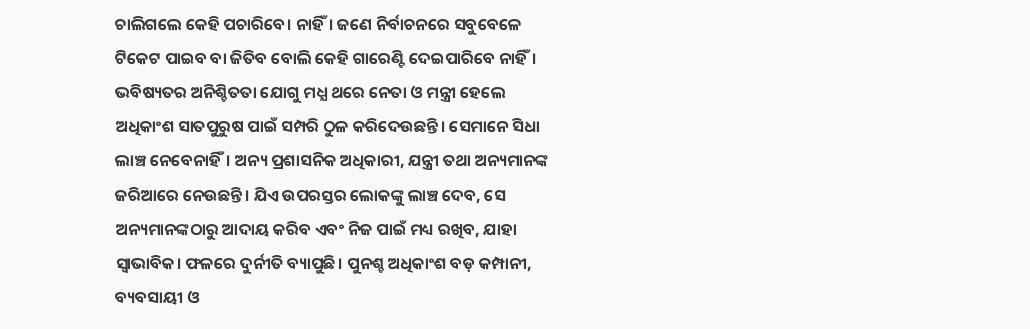ଚାଲିଗଲେ କେହି ପଚାରିବେ। ନାହିଁ। ଜଣେ ନିର୍ବାଚନରେ ସବୁବେଳେ ଟିକେଟ ପାଇବ ବା ଜିତିବ ବୋଲି କେହି ଗାରେଣ୍ଟି ଦେଇପାରିବେ ନାହିଁ। ଭବିଷ୍ୟତର ଅନିଶ୍ଚିତତା ଯୋଗୁ ମଧ୍ଯ ଥରେ ନେତା ଓ ମନ୍ତ୍ରୀ ହେଲେ ଅଧିକାଂଶ ସାତପୁରୁଷ ପାଇଁ ସମ୍ପରି ଠୁଳ କରିଦେଉଛନ୍ତି। ସେମାନେ ସିଧା ଲାଞ୍ଚ ନେବେନାହିଁ। ଅନ୍ୟ ପ୍ରଶାସନିକ ଅଧିକାରୀ, ଯନ୍ତ୍ରୀ ତଥା ଅନ୍ୟମାନଙ୍କ ଜରିଆରେ ନେଉଛନ୍ତି। ଯିଏ ଉପରସ୍ତର ଲୋକଙ୍କୁ ଲାଞ୍ଚ ଦେବ, ସେ ଅନ୍ୟମାନଙ୍କଠାରୁ ଆଦାୟ କରିବ ଏବଂ ନିଜ ପାଇଁ ମଧ୍ୟ ରଖିବ, ଯାହା ସ୍ବାଭାବିକ। ଫଳରେ ଦୁର୍ନୀତି ବ୍ୟାପୁଛି। ପୁନଶ୍ଚ ଅଧିକାଂଶ ବଡ଼ କମ୍ପାନୀ, ବ୍ୟବସାୟୀ ଓ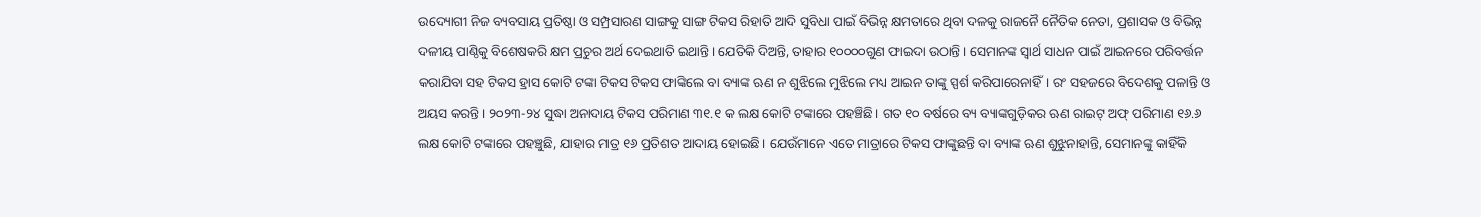ଉଦ୍ୟୋଗୀ ନିଜ ବ୍ୟବସାୟ ପ୍ରତିଷ୍ଠା ଓ ସମ୍ପ୍ରସାରଣ ସାଙ୍ଗକୁ ସାଙ୍ଗ ଟିକସ ରିହାତି ଆଦି ସୁବିଧା ପାଇଁ ବିଭିନ୍ନ କ୍ଷମତାରେ ଥିବା ଦଳକୁ ରାଜନୈ ନୈତିକ ନେତା, ପ୍ରଶାସକ ଓ ବିଭିନ୍ନ ଦଳୀୟ ପାଣ୍ଠିକୁ ବିଶେଷକରି କ୍ଷମ ପ୍ରଚୁର ଅର୍ଥ ଦେଇଥାତି ଇଥାନ୍ତି । ଯେତିକି ଦିଅନ୍ତି, ତାହାର ୧୦୦୦୦ଗୁଣ ଫାଇଦା ଉଠାନ୍ତି । ସେମାନଙ୍କ ସ୍ବାର୍ଥ ସାଧନ ପାଇଁ ଆଇନରେ ପରିବର୍ତ୍ତନ କରାଯିବା ସହ ଟିକସ ହ୍ରାସ କୋଟି ଟଙ୍କା ଟିକସ ଟିକସ ଫାଙ୍କିଲେ ବା ବ୍ୟାଙ୍କ ଋଣ ନ ଶୁଝିଲେ ମୁଝିଲେ ମଧ୍ୟ ଆଇନ ତାଙ୍କୁ ସ୍ପର୍ଶ କରିପାରେନାହିଁ। ରଂ ସହଜରେ ବିଦେଶକୁ ପଳାନ୍ତି ଓ ଅୟସ କରନ୍ତି। ୨୦୨୩-୨୪ ସୁଦ୍ଧା ଅନାଦାୟ ଟିକସ ପରିମାଣ ୩୧.୧ କ ଲକ୍ଷ କୋଟି ଟଙ୍କାରେ ପହଞ୍ଚିଛି। ଗତ ୧୦ ବର୍ଷରେ ବ୍ୟ ବ୍ୟାଙ୍କଗୁଡ଼ିକର ଋଣ ରାଇଟ୍ ଅଫ୍ ପରିମାଣ ୧୬.୬ ଲକ୍ଷ କୋଟି ଟଙ୍କାରେ ପହଞ୍ଚୁଛି, ଯାହାର ମାତ୍ର ୧୬ ପ୍ରତିଶତ ଆଦାୟ ହୋଇଛି। ଯେଉଁମାନେ ଏତେ ମାତ୍ରାରେ ଟିକସ ଫାଙ୍କୁଛନ୍ତି ବା ବ୍ୟାଙ୍କ ଋଣ ଶୁଝୁନାହାନ୍ତି, ସେମାନଙ୍କୁ କାହିଁକି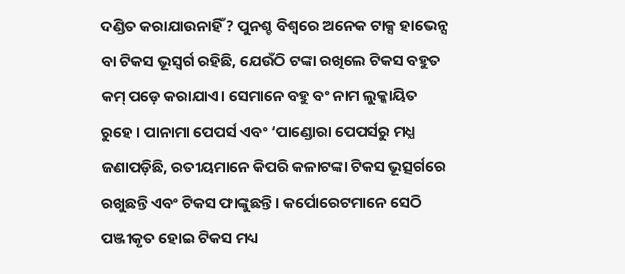ଦଣ୍ଡିତ କରାଯାଉନାହିଁ ? ପୁନଶ୍ଚ ବିଶ୍ବରେ ଅନେକ ଟାକ୍ସ ହାଭେନ୍ସ ବା ଟିକସ ଭୂସ୍ବର୍ଗ ରହିଛି, ଯେଉଁଠି ଟଙ୍କା ରଖିଲେ ଟିକସ ବହୁତ କମ୍ ପଡ଼େ କରାଯାଏ। ସେମାନେ ବହୁ ବଂ ନାମ ଲୁକ୍କାୟିତ ରୁହେ । ପାନାମା ପେପର୍ସ ଏବଂ ‘ପାଣ୍ଡୋରା ପେପର୍ସରୁ ମଧ୍ଯ ଜଣାପଡ଼ିଛି, ରତୀୟମାନେ କିପରି କଳାଟଙ୍କା ଟିକସ ଭୂତ୍ସର୍ଗରେ ରଖୁଛନ୍ତି ଏବଂ ଟିକସ ଫାଙ୍କୁଛନ୍ତି। କର୍ପୋରେଟମାନେ ସେଠି ପଞ୍ଜୀକୃତ ହୋଇ ଟିକସ ମଧ୍ୟ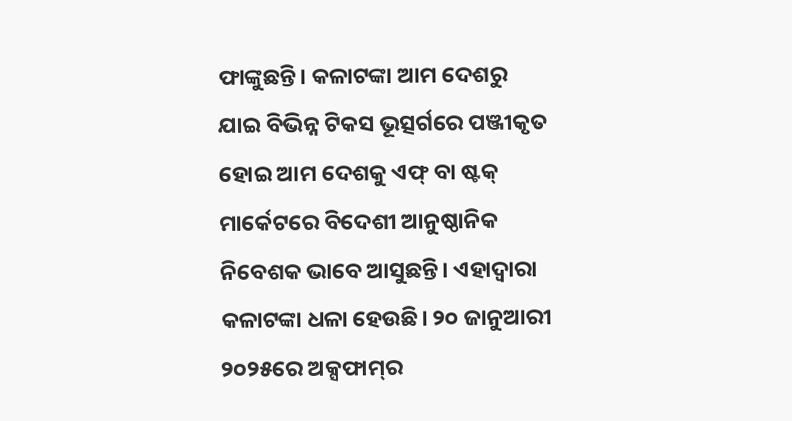ଫାଙ୍କୁଛନ୍ତି। କଳାଟଙ୍କା ଆମ ଦେଶରୁ ଯାଇ ବିଭିନ୍ନ ଟିକସ ଭୂତ୍ସର୍ଗରେ ପଞ୍ଜୀକୃତ ହୋଇ ଆମ ଦେଶକୁ ଏଫ୍ ବା ଷ୍ଟକ୍ ମାର୍କେଟରେ ବିଦେଶୀ ଆନୁଷ୍ଠାନିକ ନିବେଶକ ଭାବେ ଆସୁଛନ୍ତି। ଏହାଦ୍ୱାରା କଳାଟଙ୍କା ଧଳା ହେଉଛି। ୨୦ ଜାନୁଆରୀ ୨୦୨୫ରେ ଅକ୍ସଫାମ୍‌ର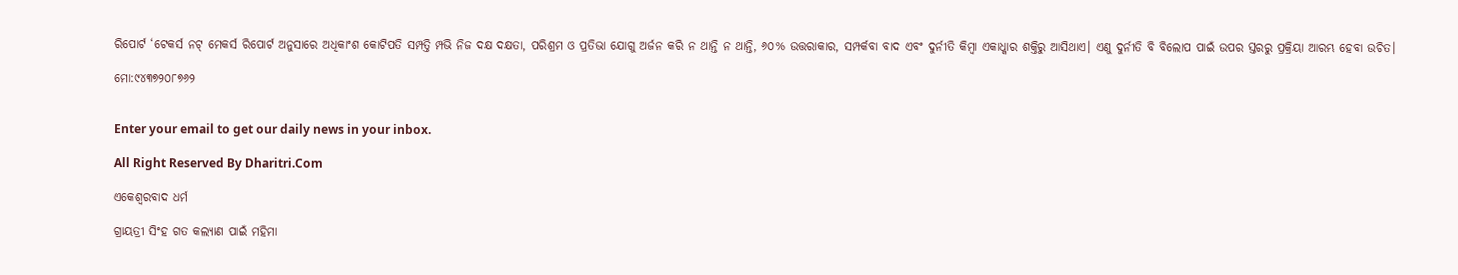ରିପୋର୍ଟ ‘ଟେକର୍ସ ନଟ୍ ମେକର୍ସ ରିପୋର୍ଟ ଅନୁସାରେ ଅଧିକାଂଶ କୋଟିପତି ସମ୍ପତ୍ତି ମ୍ପଭି ନିଜ ଦକ୍ଷ ଦକ୍ଷତା, ପରିଶ୍ରମ ଓ ପ୍ରତିଭା ଯୋଗୁ ଅର୍ଜନ କରି ନ ଥାନ୍ତି ନ ଥାନ୍ତି, ୬୦% ଉତ୍ତରାକାର, ସମ୍ପର୍କବା ବାଦ ଏବଂ ଦୁର୍ନୀତି କିମ୍ବା ଏକାଧ୍କାର ଶକ୍ତିରୁ ଆସିଥାଏ। ଏଣୁ ଦୁର୍ନୀତି ବି ବିଲୋପ ପାଇଁ ଉପର ସ୍ତରରୁ ପ୍ରକ୍ରିୟା ଆରମ୍ଭ ହେବା ଉଚିତ।

ମୋ:୯୪୩୭୨୦୮୭୬୨


Enter your email to get our daily news in your inbox.

All Right Reserved By Dharitri.Com

ଏକେଶ୍ୱରବାଦ ଧର୍ମ

ଗ୍ରାୟତ୍ରୀ ସିଂହ ଗତ କଲ୍ୟାଣ ପାଇଁ ମହିମା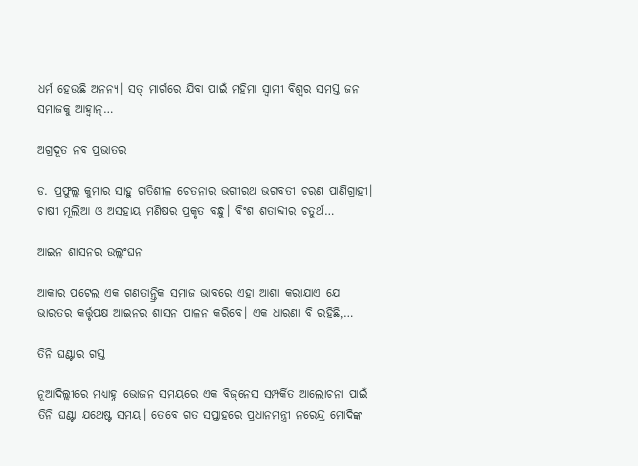ଧର୍ମ ହେଉଛି ଅନନ୍ୟ। ସତ୍‌ ମାର୍ଗରେ ଯିବା ପାଇଁ ମହିମା ସ୍ବାମୀ ବିଶ୍ୱର ସମସ୍ତ ଜନ ସମାଜକୁ ଆହ୍ବାନ୍‌…

ଅଗ୍ରଦୂତ ନବ ପ୍ରଭାତର

ଡ. ପ୍ରଫୁଲ୍ଲ କୁମାର ସାହୁ ଗତିଶୀଳ ଚେତନାର ଭଗୀରଥ ଭଗବତୀ ଚରଣ ପାଣିଗ୍ରାହୀ। ଚାଷୀ ମୂଲିଆ ଓ ଅସହାୟ ମଣିଷର ପ୍ରକୃତ ବନ୍ଧୁ। ବିଂଶ ଶତାବ୍ଦୀର ଚତୁର୍ଥ…

ଆଇନ ଶାସନର ଉଲ୍ଲଂଘନ

ଆକାର ପଟେଲ ଏକ ଗଣତାନ୍ତ୍ରିକ ସମାଜ ଭାବରେ ଏହା ଆଶା କରାଯାଏ ଯେ ଭାରତର କର୍ତ୍ତୃପକ୍ଷ ଆଇନର ଶାସନ ପାଳନ କରିବେ। ଏକ ଧାରଣା ବି ରହିଛି,…

ତିନି ଘଣ୍ଟାର ଗସ୍ତ

ନୂଆଦିଲ୍ଲୀରେ ମଧ୍ୟାହ୍ନ ଭୋଜନ ସମୟରେ ଏକ ବିଜ୍‌ନେସ ସମ୍ପର୍କିତ ଆଲୋଚନା ପାଇଁ ତିନି ଘଣ୍ଟା ଯଥେଷ୍ଟ ସମୟ। ତେବେ ଗତ ସପ୍ତାହରେ ପ୍ରଧାନମନ୍ତ୍ରୀ ନରେନ୍ଦ୍ର ମୋଦିଙ୍କ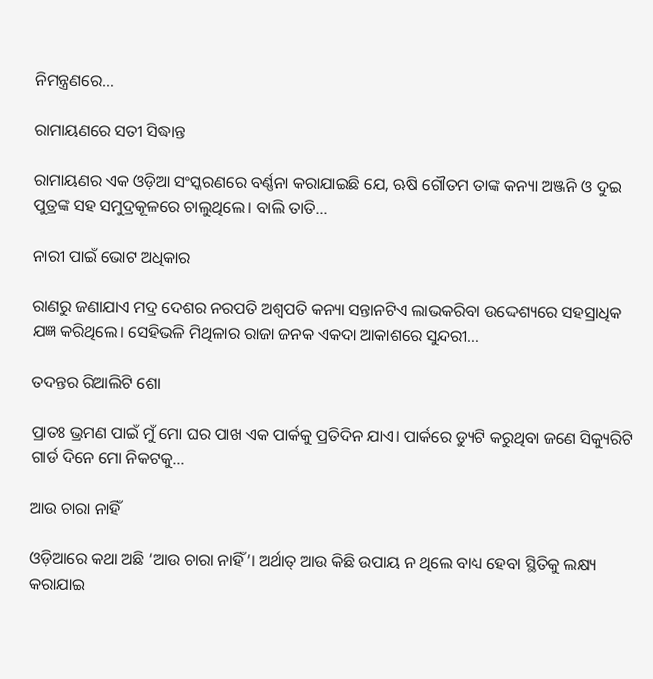ନିମନ୍ତ୍ରଣରେ…

ରାମାୟଣରେ ସତୀ ସିଦ୍ଧାନ୍ତ

ରାମାୟଣର ଏକ ଓଡ଼ିଆ ସଂସ୍କରଣରେ ବର୍ଣ୍ଣନା କରାଯାଇଛି ଯେ, ଋଷି ଗୌତମ ତାଙ୍କ କନ୍ୟା ଅଞ୍ଜନି ଓ ଦୁଇ ପୁତ୍ରଙ୍କ ସହ ସମୁଦ୍ରକୂଳରେ ଚାଲୁଥିଲେ। ବାଲି ତାତି…

ନାରୀ ପାଇଁ ଭୋଟ ଅଧିକାର

ରାଣରୁ ଜଣାଯାଏ ମଦ୍ର ଦେଶର ନରପତି ଅଶ୍ୱପତି କନ୍ୟା ସନ୍ତାନଟିଏ ଲାଭକରିବା ଉଦ୍ଦେଶ୍ୟରେ ସହସ୍ରାଧିକ ଯଜ୍ଞ କରିଥିଲେ। ସେହିଭଳି ମିଥିଳାର ରାଜା ଜନକ ଏକଦା ଆକାଶରେ ସୁନ୍ଦରୀ…

ତଦନ୍ତର ରିଆଲିଟି ଶୋ

ପ୍ରାତଃ ଭ୍ରମଣ ପାଇଁ ମୁଁ ମୋ ଘର ପାଖ ଏକ ପାର୍କକୁ ପ୍ରତିଦିନ ଯାଏ। ପାର୍କରେ ଡ୍ୟୁଟି କରୁଥିବା ଜଣେ ସିକ୍ୟୁରିଟି ଗାର୍ଡ ଦିନେ ମୋ ନିକଟକୁ…

ଆଉ ଚାରା ନାହିଁ

ଓଡ଼ିଆରେ କଥା ଅଛି ‘ଆଉ ଚାରା ନାହିଁ’। ଅର୍ଥାତ୍‌ ଆଉ କିଛି ଉପାୟ ନ ଥିଲେ ବାଧ୍ୟ ହେବା ସ୍ଥିତିକୁ ଲକ୍ଷ୍ୟ କରାଯାଇ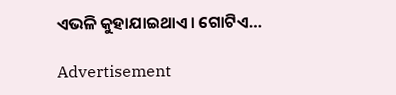ଏଭଳି କୁହାଯାଇଥାଏ। ଗୋଟିଏ…

Advertisement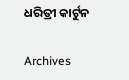ଧରିତ୍ରୀ କାର୍ଟୁନ

Archives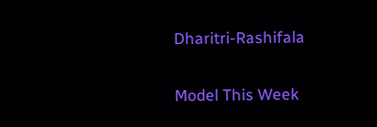Dharitri-Rashifala

Model This Week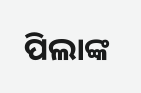ପିଲାଙ୍କ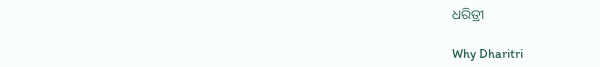ଧରିତ୍ରୀ

Why Dharitri